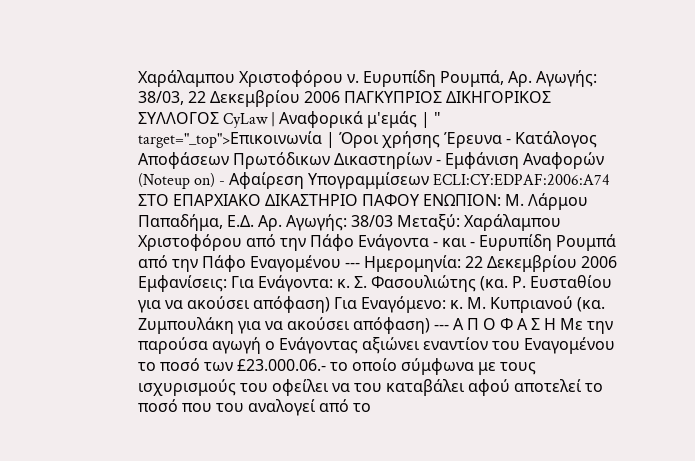Χαράλαμπου Χριστοφόρου ν. Ευρυπίδη Ρουμπά, Αρ. Αγωγής: 38/03, 22 Δεκεμβρίου 2006 ΠΑΓΚΥΠΡΙΟΣ ΔΙΚΗΓΟΡΙΚΟΣ ΣΥΛΛΟΓΟΣ CyLaw | Αναφορικά μ'εμάς | " target="_top">Επικοινωνία | Όροι χρήσης Έρευνα - Κατάλογος Αποφάσεων Πρωτόδικων Δικαστηρίων - Εμφάνιση Αναφορών (Noteup on) - Αφαίρεση Υπογραμμίσεων ECLI:CY:EDPAF:2006:A74 ΣΤΟ ΕΠΑΡΧΙΑΚΟ ΔΙΚΑΣΤΗΡΙΟ ΠΑΦΟΥ ΕΝΩΠΙΟΝ: Μ. Λάρμου Παπαδήμα, Ε.Δ. Αρ. Αγωγής: 38/03 Μεταξύ: Χαράλαμπου Χριστοφόρου από την Πάφο Ενάγοντα - και - Ευρυπίδη Ρουμπά από την Πάφο Εναγομένου --- Ημερομηνία: 22 Δεκεμβρίου 2006 Εμφανίσεις: Για Ενάγοντα: κ. Σ. Φασουλιώτης (κα. Ρ. Ευσταθίου για να ακούσει απόφαση) Για Εναγόμενο: κ. Μ. Κυπριανού (κα. Ζυμπουλάκη για να ακούσει απόφαση) --- Α Π Ο Φ Α Σ Η Με την παρούσα αγωγή ο Ενάγοντας αξιώνει εναντίον του Εναγομένου το ποσό των £23.000.06.- το οποίο σύμφωνα με τους ισχυρισμούς του οφείλει να του καταβάλει αφού αποτελεί το ποσό που του αναλογεί από το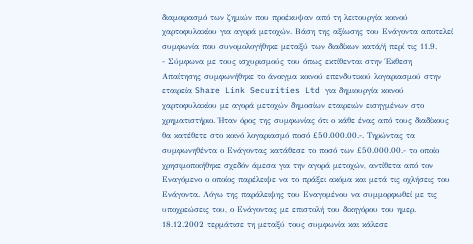διαμοιρασμό των ζημιών που προέκυψαν από τη λειτουργία κοινού χαρτοφυλακίου για αγορά μετοχών. Βάση της αξίωσης του Ενάγοντα αποτελεί συμφωνία που συνομολογήθηκε μεταξύ των διαδίκων κατά/ή περί τις 11.9.
- Σύμφωνα με τους ισχυρισμούς του όπως εκτίθενται στην Έκθεση Απαίτησης συμφωνήθηκε το άνοιγμα κοινού επενδυτικού λογαριασμού στην εταιρεία Share Link Securities Ltd για δημιουργία κοινού χαρτοφυλακίου με αγορά μετοχών δημοσίων εταιρειών εισηγμένων στο χρηματιστήριο. Ήταν όρος της συμφωνίας ότι ο κάθε ένας από τους διαδίκους θα κατέθετε στο κοινό λογαριασμό ποσό £50.000.00.-. Τηρώντας τα συμφωνηθέντα ο Ενάγοντας κατάθεσε το ποσό των £50.000.00.- το οποίο χρησιμοποιήθηκε σχεδόν άμεσα για την αγορά μετοχών, αντίθετα από τον Εναγόμενο ο οποίος παρέλειψε να το πράξει ακόμα και μετά τις οχλήσεις του Ενάγοντα. Λόγω της παράλειψης του Εναγομένου να συμμορφωθεί με τις υποχρεώσεις του, ο Ενάγοντας με επιστολή του δικηγόρου του ημερ. 18.12.2002 τερμάτισε τη μεταξύ τους συμφωνία και κάλεσε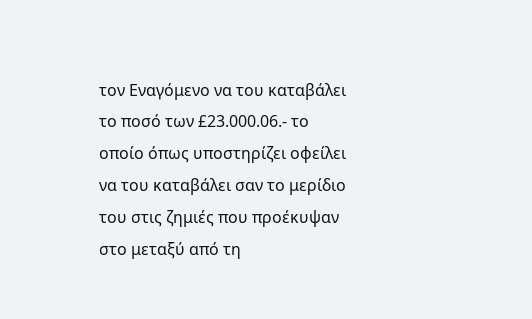τον Εναγόμενο να του καταβάλει το ποσό των £23.000.06.- το οποίο όπως υποστηρίζει οφείλει να του καταβάλει σαν το μερίδιο του στις ζημιές που προέκυψαν στο μεταξύ από τη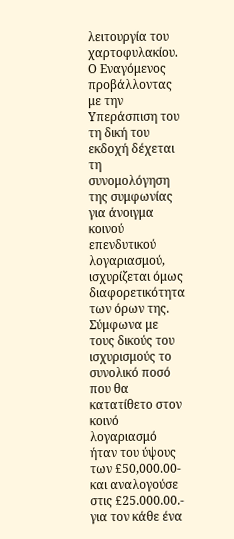λειτουργία του χαρτοφυλακίου. Ο Εναγόμενος προβάλλοντας με την Υπεράσπιση του τη δική του εκδοχή δέχεται τη συνομολόγηση της συμφωνίας για άνοιγμα κοινού επενδυτικού λογαριασμού, ισχυρίζεται όμως διαφορετικότητα των όρων της. Σύμφωνα με τους δικούς του ισχυρισμούς το συνολικό ποσό που θα κατατίθετο στον κοινό λογαριασμό ήταν του ύψους των £50,000.00- και αναλογούσε στις £25.000.00.- για τον κάθε ένα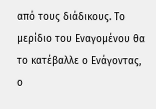από τους διάδικους. Το μερίδιο του Εναγομένου θα το κατέβαλλε ο Ενάγοντας, ο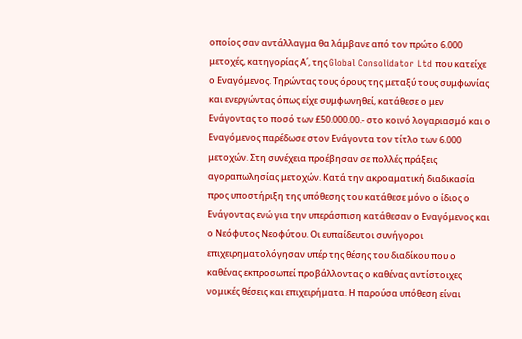οποίος σαν αντάλλαγμα θα λάμβανε από τον πρώτο 6.000 μετοχές, κατηγορίας Α΄, της Global Consolidator Ltd που κατείχε ο Εναγόμενος. Τηρώντας τους όρους της μεταξύ τους συμφωνίας και ενεργώντας όπως είχε συμφωνηθεί, κατάθεσε ο μεν Ενάγοντας το ποσό των £50.000.00.- στο κοινό λογαριασμό και ο Εναγόμενος παρέδωσε στον Ενάγοντα τον τίτλο των 6.000 μετοχών. Στη συνέχεια προέβησαν σε πολλές πράξεις αγοραπωλησίας μετοχών. Κατά την ακροαματική διαδικασία προς υποστήριξη της υπόθεσης του κατάθεσε μόνο ο ίδιος ο Ενάγοντας ενώ για την υπεράσπιση κατάθεσαν ο Εναγόμενος και ο Νεόφυτος Νεοφύτου. Οι ευπαίδευτοι συνήγοροι επιχειρηματολόγησαν υπέρ της θέσης του διαδίκου που ο καθένας εκπροσωπεί προβάλλοντας ο καθένας αντίστοιχες νομικές θέσεις και επιχειρήματα. Η παρούσα υπόθεση είναι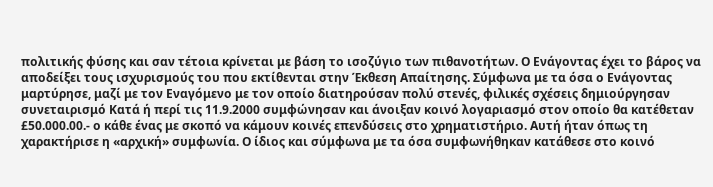πολιτικής φύσης και σαν τέτοια κρίνεται με βάση το ισοζύγιο των πιθανοτήτων. Ο Ενάγοντας έχει το βάρος να αποδείξει τους ισχυρισμούς του που εκτίθενται στην Έκθεση Απαίτησης. Σύμφωνα με τα όσα ο Ενάγοντας μαρτύρησε, μαζί με τον Εναγόμενο με τον οποίο διατηρούσαν πολύ στενές, φιλικές σχέσεις δημιούργησαν συνεταιρισμό Κατά ή περί τις 11.9.2000 συμφώνησαν και άνοιξαν κοινό λογαριασμό στον οποίο θα κατέθεταν £50.000.00.- ο κάθε ένας με σκοπό να κάμουν κοινές επενδύσεις στο χρηματιστήριο. Αυτή ήταν όπως τη χαρακτήρισε η «αρχική» συμφωνία. Ο ίδιος και σύμφωνα με τα όσα συμφωνήθηκαν κατάθεσε στο κοινό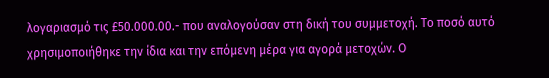λογαριασμό τις £50.000.00.- που αναλογούσαν στη δική του συμμετοχή. Το ποσό αυτό χρησιμοποιήθηκε την ίδια και την επόμενη μέρα για αγορά μετοχών. Ο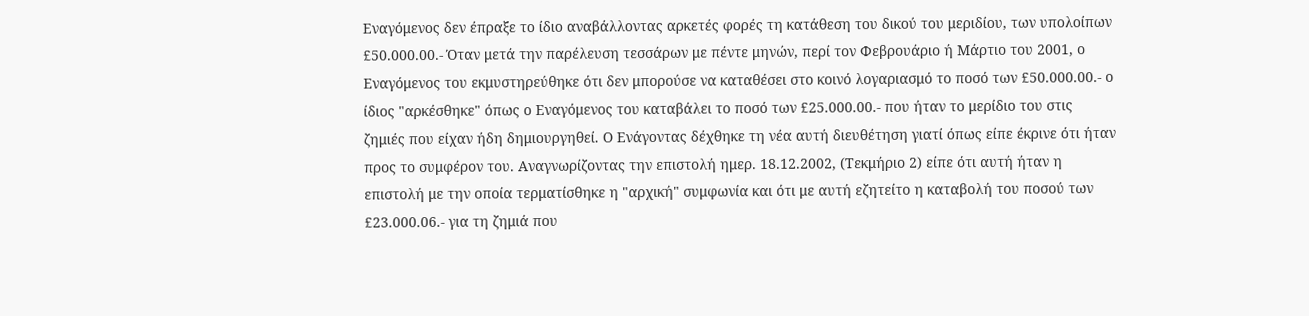Εναγόμενος δεν έπραξε το ίδιο αναβάλλοντας αρκετές φορές τη κατάθεση του δικού του μεριδίου, των υπολοίπων £50.000.00.- Όταν μετά την παρέλευση τεσσάρων με πέντε μηνών, περί τον Φεβρουάριο ή Μάρτιο του 2001, ο Εναγόμενος του εκμυστηρεύθηκε ότι δεν μπορούσε να καταθέσει στο κοινό λογαριασμό το ποσό των £50.000.00.- ο ίδιος "αρκέσθηκε" όπως ο Εναγόμενος του καταβάλει το ποσό των £25.000.00.- που ήταν το μερίδιο του στις ζημιές που είχαν ήδη δημιουργηθεί. Ο Ενάγοντας δέχθηκε τη νέα αυτή διευθέτηση γιατί όπως είπε έκρινε ότι ήταν προς το συμφέρον του. Αναγνωρίζοντας την επιστολή ημερ. 18.12.2002, (Τεκμήριο 2) είπε ότι αυτή ήταν η επιστολή με την οποία τερματίσθηκε η "αρχική" συμφωνία και ότι με αυτή εζητείτο η καταβολή του ποσού των £23.000.06.- για τη ζημιά που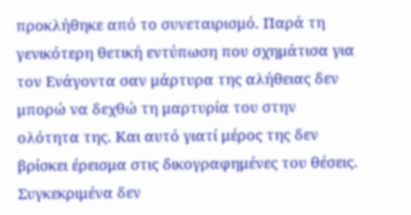προκλήθηκε από το συνεταιρισμό. Παρά τη γενικότερη θετική εντύπωση που σχημάτισα για τον Ενάγοντα σαν μάρτυρα της αλήθειας δεν μπορώ να δεχθώ τη μαρτυρία του στην ολότητα της. Και αυτό γιατί μέρος της δεν βρίσκει έρεισμα στις δικογραφημένες του θέσεις. Συγκεκριμένα δεν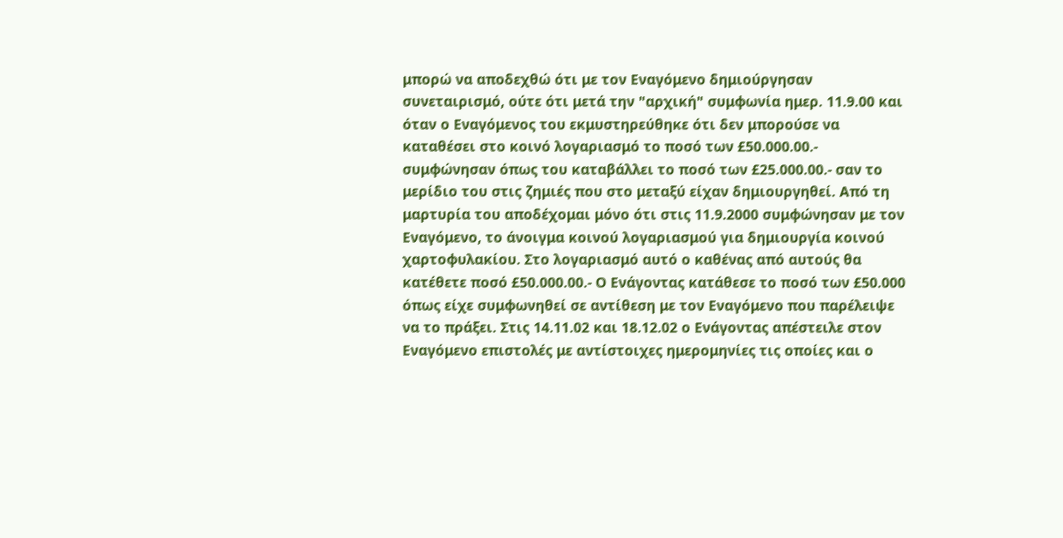μπορώ να αποδεχθώ ότι με τον Εναγόμενο δημιούργησαν συνεταιρισμό, ούτε ότι μετά την "αρχική" συμφωνία ημερ. 11.9.00 και όταν ο Εναγόμενος του εκμυστηρεύθηκε ότι δεν μπορούσε να καταθέσει στο κοινό λογαριασμό το ποσό των £50.000.00.- συμφώνησαν όπως του καταβάλλει το ποσό των £25.000.00.- σαν το μερίδιο του στις ζημιές που στο μεταξύ είχαν δημιουργηθεί. Από τη μαρτυρία του αποδέχομαι μόνο ότι στις 11.9.2000 συμφώνησαν με τον Εναγόμενο, το άνοιγμα κοινού λογαριασμού για δημιουργία κοινού χαρτοφυλακίου. Στο λογαριασμό αυτό ο καθένας από αυτούς θα κατέθετε ποσό £50.000.00.- Ο Ενάγοντας κατάθεσε το ποσό των £50.000 όπως είχε συμφωνηθεί σε αντίθεση με τον Εναγόμενο που παρέλειψε να το πράξει. Στις 14.11.02 και 18.12.02 ο Ενάγοντας απέστειλε στον Εναγόμενο επιστολές με αντίστοιχες ημερομηνίες τις οποίες και ο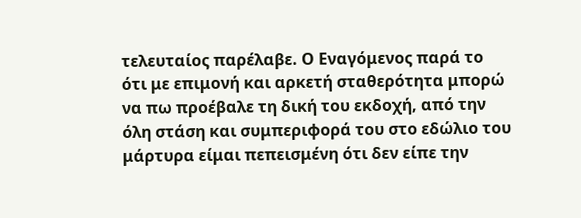τελευταίος παρέλαβε. Ο Εναγόμενος παρά το ότι με επιμονή και αρκετή σταθερότητα μπορώ να πω προέβαλε τη δική του εκδοχή, από την όλη στάση και συμπεριφορά του στο εδώλιο του μάρτυρα είμαι πεπεισμένη ότι δεν είπε την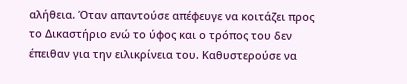αλήθεια. Όταν απαντούσε απέφευγε να κοιτάζει προς το Δικαστήριο ενώ το ύφος και ο τρόπος του δεν έπειθαν για την ειλικρίνεια του. Καθυστερούσε να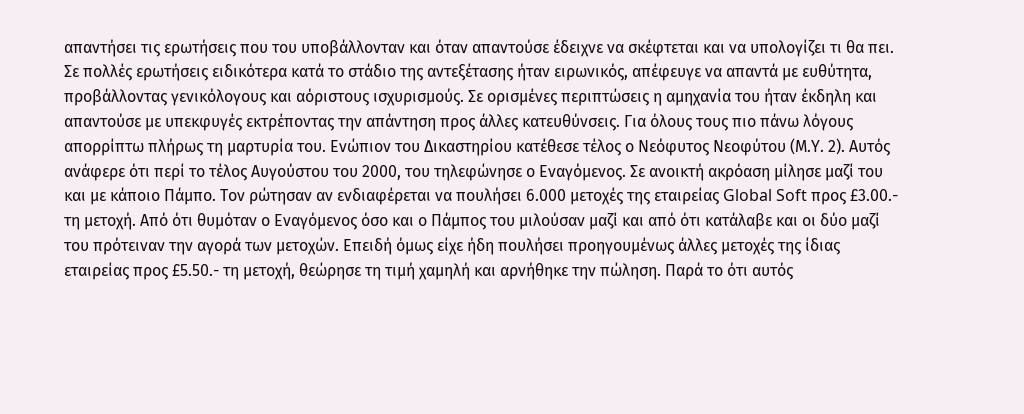απαντήσει τις ερωτήσεις που του υποβάλλονταν και όταν απαντούσε έδειχνε να σκέφτεται και να υπολογίζει τι θα πει. Σε πολλές ερωτήσεις ειδικότερα κατά το στάδιο της αντεξέτασης ήταν ειρωνικός, απέφευγε να απαντά με ευθύτητα, προβάλλοντας γενικόλογους και αόριστους ισχυρισμούς. Σε ορισμένες περιπτώσεις η αμηχανία του ήταν έκδηλη και απαντούσε με υπεκφυγές εκτρέποντας την απάντηση προς άλλες κατευθύνσεις. Για όλους τους πιο πάνω λόγους απορρίπτω πλήρως τη μαρτυρία του. Ενώπιον του Δικαστηρίου κατέθεσε τέλος ο Νεόφυτος Νεοφύτου (Μ.Υ. 2). Αυτός ανάφερε ότι περί το τέλος Αυγούστου του 2000, του τηλεφώνησε ο Εναγόμενος. Σε ανοικτή ακρόαση μίλησε μαζί του και με κάποιο Πάμπο. Τον ρώτησαν αν ενδιαφέρεται να πουλήσει 6.000 μετοχές της εταιρείας Global Soft προς £3.00.- τη μετοχή. Από ότι θυμόταν ο Εναγόμενος όσο και ο Πάμπος του μιλούσαν μαζί και από ότι κατάλαβε και οι δύο μαζί του πρότειναν την αγορά των μετοχών. Επειδή όμως είχε ήδη πουλήσει προηγουμένως άλλες μετοχές της ίδιας εταιρείας προς £5.50.- τη μετοχή, θεώρησε τη τιμή χαμηλή και αρνήθηκε την πώληση. Παρά το ότι αυτός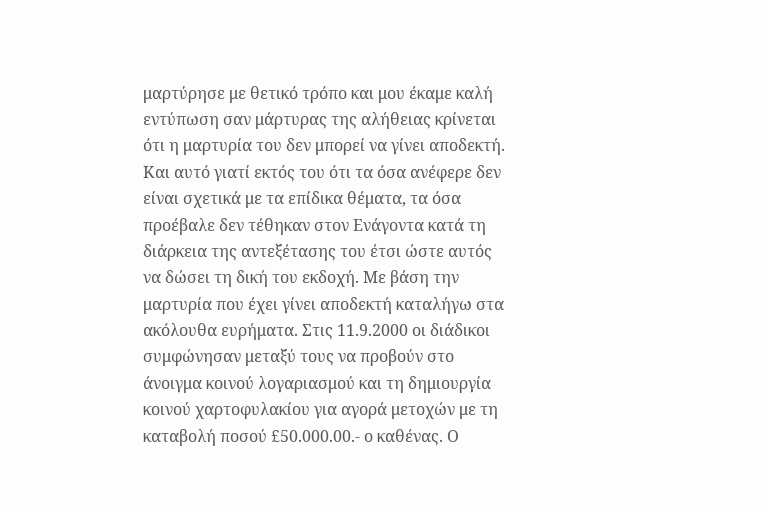μαρτύρησε με θετικό τρόπο και μου έκαμε καλή εντύπωση σαν μάρτυρας της αλήθειας κρίνεται ότι η μαρτυρία του δεν μπορεί να γίνει αποδεκτή. Και αυτό γιατί εκτός του ότι τα όσα ανέφερε δεν είναι σχετικά με τα επίδικα θέματα, τα όσα προέβαλε δεν τέθηκαν στον Ενάγοντα κατά τη διάρκεια της αντεξέτασης του έτσι ώστε αυτός να δώσει τη δική του εκδοχή. Με βάση την μαρτυρία που έχει γίνει αποδεκτή καταλήγω στα ακόλουθα ευρήματα. Στις 11.9.2000 οι διάδικοι συμφώνησαν μεταξύ τους να προβούν στο άνοιγμα κοινού λογαριασμού και τη δημιουργία κοινού χαρτοφυλακίου για αγορά μετοχών με τη καταβολή ποσού £50.000.00.- ο καθένας. Ο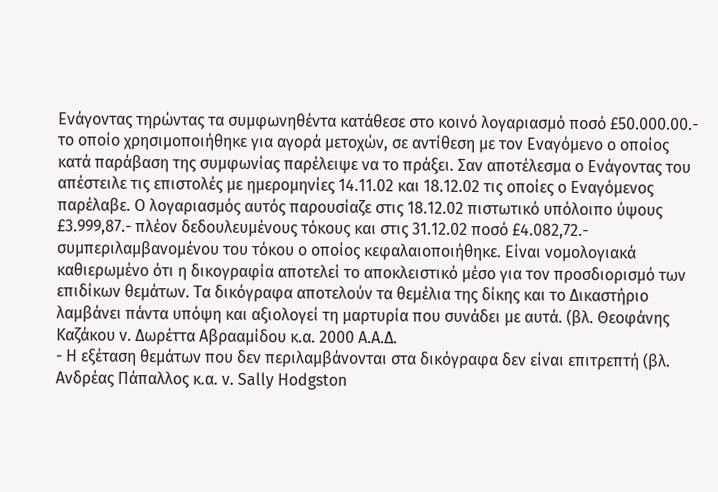Ενάγοντας τηρώντας τα συμφωνηθέντα κατάθεσε στο κοινό λογαριασμό ποσό £50.000.00.- το οποίο χρησιμοποιήθηκε για αγορά μετοχών, σε αντίθεση με τον Εναγόμενο ο οποίος κατά παράβαση της συμφωνίας παρέλειψε να το πράξει. Σαν αποτέλεσμα ο Ενάγοντας του απέστειλε τις επιστολές με ημερομηνίες 14.11.02 και 18.12.02 τις οποίες ο Εναγόμενος παρέλαβε. Ο λογαριασμός αυτός παρουσίαζε στις 18.12.02 πιστωτικό υπόλοιπο ύψους £3.999,87.- πλέον δεδουλευμένους τόκους και στις 31.12.02 ποσό £4.082,72.- συμπεριλαμβανομένου του τόκου ο οποίος κεφαλαιοποιήθηκε. Είναι νομολογιακά καθιερωμένο ότι η δικογραφία αποτελεί το αποκλειστικό μέσο για τον προσδιορισμό των επιδίκων θεμάτων. Τα δικόγραφα αποτελούν τα θεμέλια της δίκης και το Δικαστήριο λαμβάνει πάντα υπόψη και αξιολογεί τη μαρτυρία που συνάδει με αυτά. (βλ. Θεοφάνης Καζάκου v. Δωρέττα Αβρααμίδου κ.α. 2000 Α.Α.Δ.
- Η εξέταση θεμάτων που δεν περιλαμβάνονται στα δικόγραφα δεν είναι επιτρεπτή (βλ. Ανδρέας Πάπαλλος κ.α. v. Sally Hodgston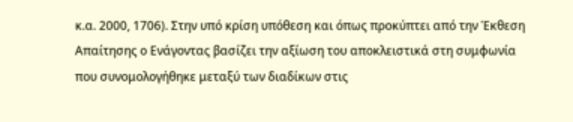κ.α. 2000, 1706). Στην υπό κρίση υπόθεση και όπως προκύπτει από την Έκθεση Απαίτησης ο Ενάγοντας βασίζει την αξίωση του αποκλειστικά στη συμφωνία που συνομολογήθηκε μεταξύ των διαδίκων στις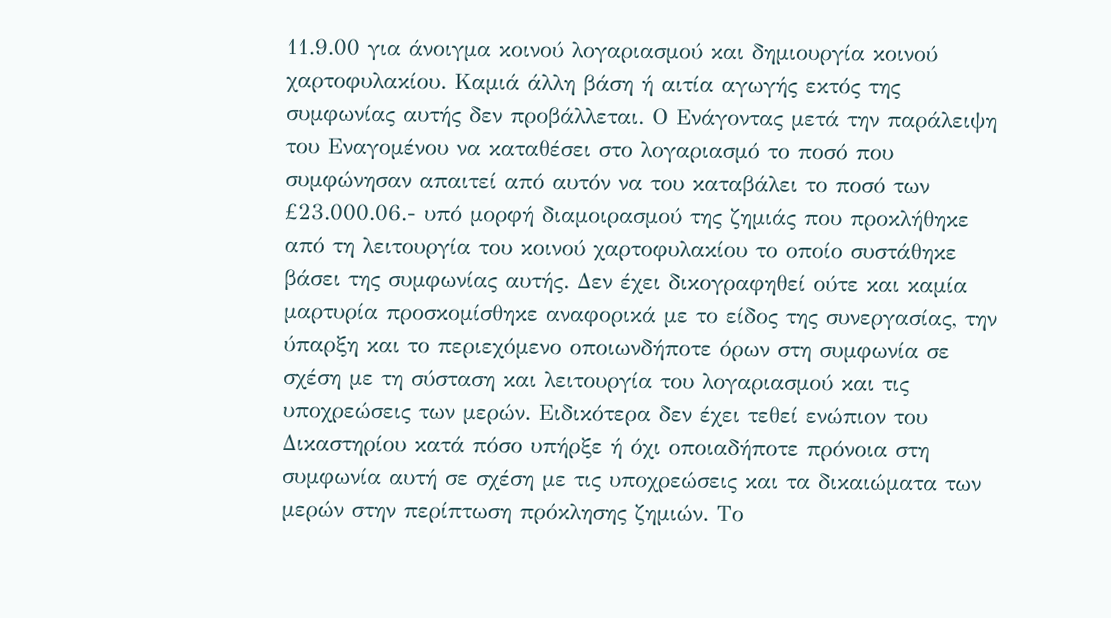11.9.00 για άνοιγμα κοινού λογαριασμού και δημιουργία κοινού χαρτοφυλακίου. Καμιά άλλη βάση ή αιτία αγωγής εκτός της συμφωνίας αυτής δεν προβάλλεται. Ο Ενάγοντας μετά την παράλειψη του Εναγομένου να καταθέσει στο λογαριασμό το ποσό που συμφώνησαν απαιτεί από αυτόν να του καταβάλει το ποσό των £23.000.06.- υπό μορφή διαμοιρασμού της ζημιάς που προκλήθηκε από τη λειτουργία του κοινού χαρτοφυλακίου το οποίο συστάθηκε βάσει της συμφωνίας αυτής. Δεν έχει δικογραφηθεί ούτε και καμία μαρτυρία προσκομίσθηκε αναφορικά με το είδος της συνεργασίας, την ύπαρξη και το περιεχόμενο οποιωνδήποτε όρων στη συμφωνία σε σχέση με τη σύσταση και λειτουργία του λογαριασμού και τις υποχρεώσεις των μερών. Ειδικότερα δεν έχει τεθεί ενώπιον του Δικαστηρίου κατά πόσο υπήρξε ή όχι οποιαδήποτε πρόνοια στη συμφωνία αυτή σε σχέση με τις υποχρεώσεις και τα δικαιώματα των μερών στην περίπτωση πρόκλησης ζημιών. Το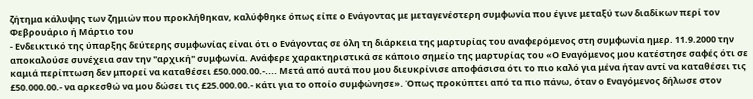ζήτημα κάλυψης των ζημιών που προκλήθηκαν, καλύφθηκε όπως είπε ο Ενάγοντας με μεταγενέστερη συμφωνία που έγινε μεταξύ των διαδίκων περί τον Φεβρουάριο ή Μάρτιο του
- Ενδεικτικό της ύπαρξης δεύτερης συμφωνίας είναι ότι ο Ενάγοντας σε όλη τη διάρκεια της μαρτυρίας του αναφερόμενος στη συμφωνία ημερ. 11.9.2000 την αποκαλούσε συνέχεια σαν την "αρχική" συμφωνία. Ανάφερε χαρακτηριστικά σε κάποιο σημείο της μαρτυρίας του «Ο Εναγόμενος μου κατέστησε σαφές ότι σε καμιά περίπτωση δεν μπορεί να καταθέσει £50.000.00.-.... Μετά από αυτά που μου διευκρίνισε αποφάσισα ότι το πιο καλό για μένα ήταν αντί να καταθέσει τις £50.000.00.- να αρκεσθώ να μου δώσει τις £25.000.00.- κάτι για το οποίο συμφώνησε». Όπως προκύπτει από τα πιο πάνω, όταν ο Εναγόμενος δήλωσε στον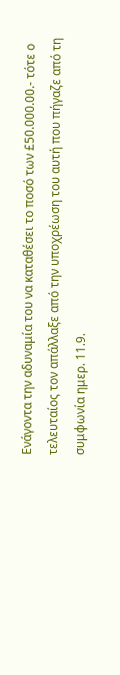Ενάγοντα την αδυναμία του να καταθέσει το ποσό των £50.000.00.- τότε ο τελευταίος τον απάλλαξε από την υποχρέωση του αυτή που πήγαζε από τη συμφωνία ημερ. 11.9.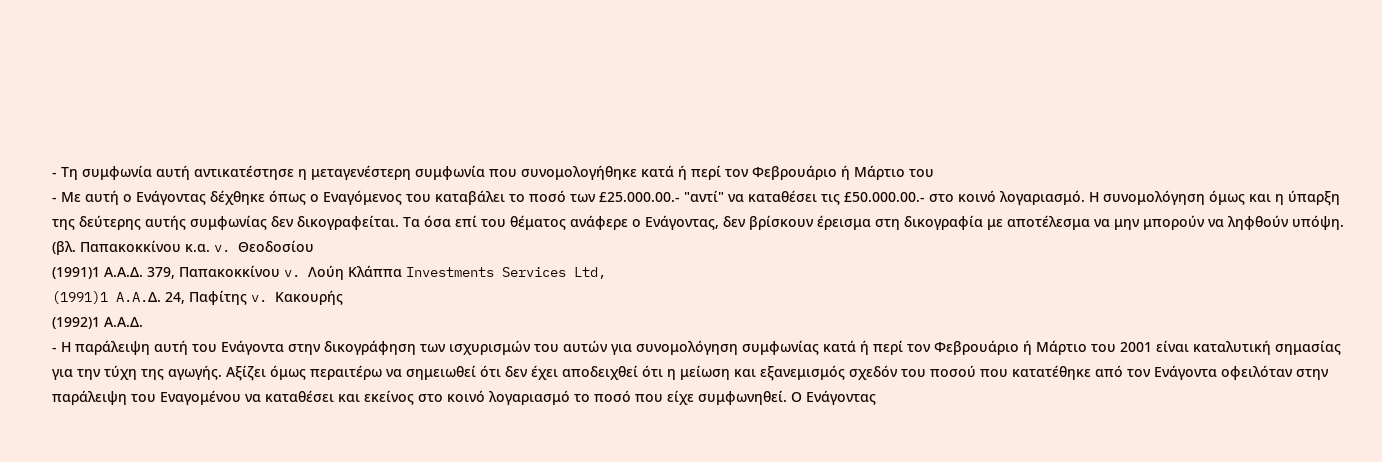- Τη συμφωνία αυτή αντικατέστησε η μεταγενέστερη συμφωνία που συνομολογήθηκε κατά ή περί τον Φεβρουάριο ή Μάρτιο του
- Με αυτή ο Ενάγοντας δέχθηκε όπως ο Εναγόμενος του καταβάλει το ποσό των £25.000.00.- "αντί" να καταθέσει τις £50.000.00.- στο κοινό λογαριασμό. Η συνομολόγηση όμως και η ύπαρξη της δεύτερης αυτής συμφωνίας δεν δικογραφείται. Τα όσα επί του θέματος ανάφερε ο Ενάγοντας, δεν βρίσκουν έρεισμα στη δικογραφία με αποτέλεσμα να μην μπορούν να ληφθούν υπόψη. (βλ. Παπακοκκίνου κ.α. v. Θεοδοσίου
(1991)1 Α.Α.Δ. 379, Παπακοκκίνου v. Λούη Κλάππα Investments Services Ltd,
(1991)1 A.A.Δ. 24, Παφίτης v. Κακουρής
(1992)1 Α.Α.Δ.
- Η παράλειψη αυτή του Ενάγοντα στην δικογράφηση των ισχυρισμών του αυτών για συνομολόγηση συμφωνίας κατά ή περί τον Φεβρουάριο ή Μάρτιο του 2001 είναι καταλυτική σημασίας για την τύχη της αγωγής. Αξίζει όμως περαιτέρω να σημειωθεί ότι δεν έχει αποδειχθεί ότι η μείωση και εξανεμισμός σχεδόν του ποσού που κατατέθηκε από τον Ενάγοντα οφειλόταν στην παράλειψη του Εναγομένου να καταθέσει και εκείνος στο κοινό λογαριασμό το ποσό που είχε συμφωνηθεί. Ο Ενάγοντας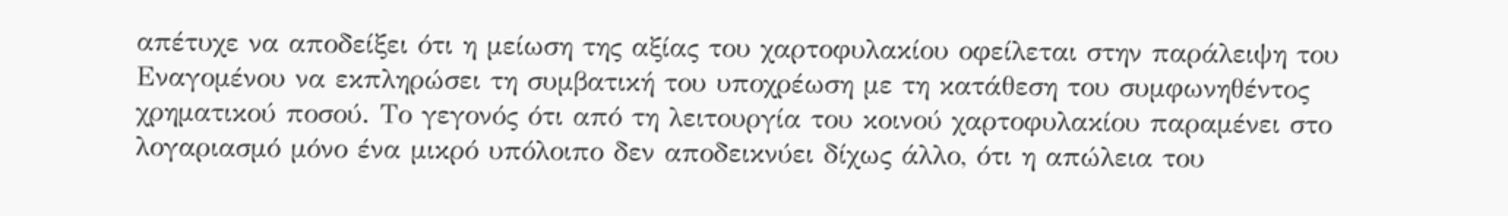απέτυχε να αποδείξει ότι η μείωση της αξίας του χαρτοφυλακίου οφείλεται στην παράλειψη του Εναγομένου να εκπληρώσει τη συμβατική του υποχρέωση με τη κατάθεση του συμφωνηθέντος χρηματικού ποσού. Το γεγονός ότι από τη λειτουργία του κοινού χαρτοφυλακίου παραμένει στο λογαριασμό μόνο ένα μικρό υπόλοιπο δεν αποδεικνύει δίχως άλλο, ότι η απώλεια του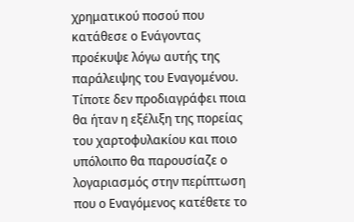χρηματικού ποσού που κατάθεσε ο Ενάγοντας προέκυψε λόγω αυτής της παράλειψης του Εναγομένου. Τίποτε δεν προδιαγράφει ποια θα ήταν η εξέλιξη της πορείας του χαρτοφυλακίου και ποιο υπόλοιπο θα παρουσίαζε ο λογαριασμός στην περίπτωση που ο Εναγόμενος κατέθετε το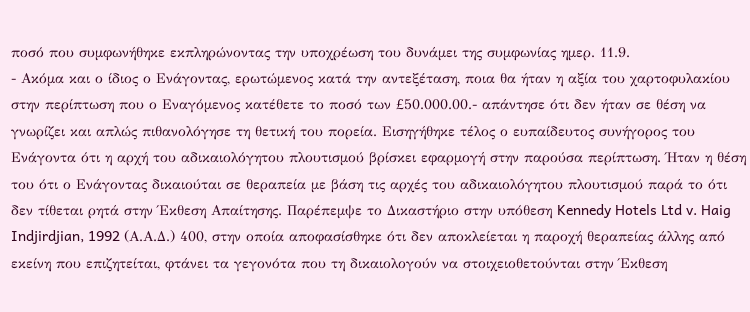ποσό που συμφωνήθηκε εκπληρώνοντας την υποχρέωση του δυνάμει της συμφωνίας ημερ. 11.9.
- Ακόμα και ο ίδιος ο Ενάγοντας, ερωτώμενος κατά την αντεξέταση, ποια θα ήταν η αξία του χαρτοφυλακίου στην περίπτωση που ο Εναγόμενος κατέθετε το ποσό των £50.000.00.- απάντησε ότι δεν ήταν σε θέση να γνωρίζει και απλώς πιθανολόγησε τη θετική του πορεία. Εισηγήθηκε τέλος ο ευπαίδευτος συνήγορος του Ενάγοντα ότι η αρχή του αδικαιολόγητου πλουτισμού βρίσκει εφαρμογή στην παρούσα περίπτωση. Ήταν η θέση του ότι ο Ενάγοντας δικαιούται σε θεραπεία με βάση τις αρχές του αδικαιολόγητου πλουτισμού παρά το ότι δεν τίθεται ρητά στην Έκθεση Απαίτησης. Παρέπεμψε το Δικαστήριο στην υπόθεση Kennedy Hotels Ltd v. Haig Indjirdjian, 1992 (Α.Α.Δ.) 400, στην οποία αποφασίσθηκε ότι δεν αποκλείεται η παροχή θεραπείας άλλης από εκείνη που επιζητείται, φτάνει τα γεγονότα που τη δικαιολογούν να στοιχειοθετούνται στην Έκθεση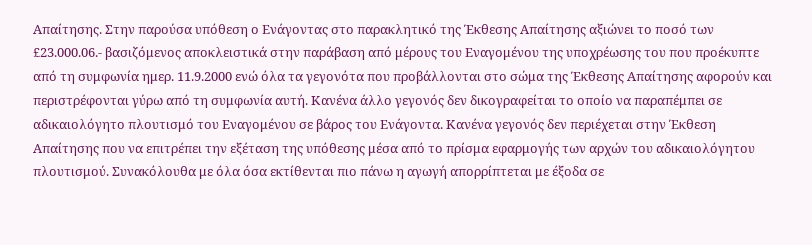Απαίτησης. Στην παρούσα υπόθεση ο Ενάγοντας στο παρακλητικό της Έκθεσης Απαίτησης αξιώνει το ποσό των £23.000.06.- βασιζόμενος αποκλειστικά στην παράβαση από μέρους του Εναγομένου της υποχρέωσης του που προέκυπτε από τη συμφωνία ημερ. 11.9.2000 ενώ όλα τα γεγονότα που προβάλλονται στο σώμα της Έκθεσης Απαίτησης αφορούν και περιστρέφονται γύρω από τη συμφωνία αυτή. Κανένα άλλο γεγονός δεν δικογραφείται το οποίο να παραπέμπει σε αδικαιολόγητο πλουτισμό του Εναγομένου σε βάρος του Ενάγοντα. Κανένα γεγονός δεν περιέχεται στην Έκθεση Απαίτησης που να επιτρέπει την εξέταση της υπόθεσης μέσα από το πρίσμα εφαρμογής των αρχών του αδικαιολόγητου πλουτισμού. Συνακόλουθα με όλα όσα εκτίθενται πιο πάνω η αγωγή απορρίπτεται με έξοδα σε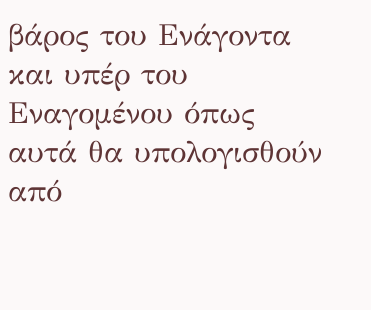βάρος του Ενάγοντα και υπέρ του Εναγομένου όπως αυτά θα υπολογισθούν από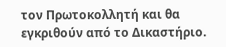τον Πρωτοκολλητή και θα εγκριθούν από το Δικαστήριο.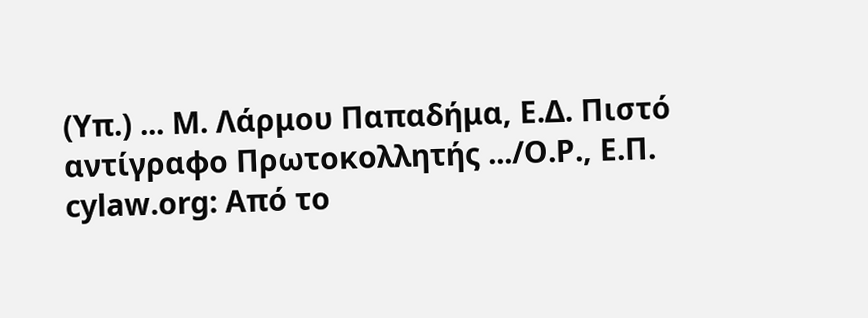(Υπ.) ... Μ. Λάρμου Παπαδήμα, Ε.Δ. Πιστό αντίγραφο Πρωτοκολλητής .../Ο.Ρ., Ε.Π. cylaw.org: Από το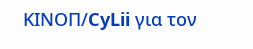ΚΙΝOΠ/CyLii για τον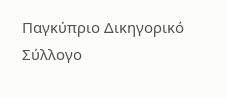Παγκύπριο Δικηγορικό Σύλλογο